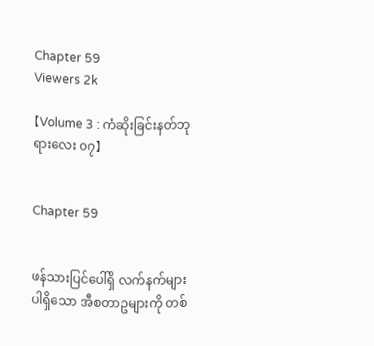Chapter 59
Viewers 2k

【Volume 3 : ကံဆိုးခြင်းနတ်ဘုရားလေး ၀၇】


Chapter 59


ဖန်သားပြင်ပေါ်ရှိ လက်နက်များပါရှိသော အီစတာဥများကို တစ်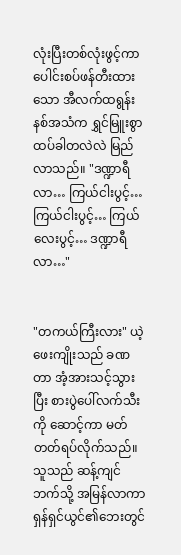လုံးပြီးတစ်လုံးဖွင့်ကာ ပေါင်းစပ်ဖန်တီးထားသော အီလက်ထရွန်းနစ်အသံက ရွှင်မြူးစွာ ထပ်ခါတလဲလဲ မြည်လာသည်။ "ဒဏ္ဍာရီလာ… ကြယ်ငါးပွင့်… ကြယ်ငါးပွင့်… ကြယ်လေးပွင့်… ဒဏ္ဍာရီလာ…"


"တကယ်ကြီးလား" ယဲ့ဖေးကျိုးသည် ခဏတာ အံ့အားသင့်သွားပြီး စားပွဲပေါ်လက်သီးကို ဆောင့်ကာ မတ်တတ်ရပ်လိုက်သည်။ သူသည် ဆန့်ကျင်ဘက်သို့ အမြန်လာကာ ရှန်ရှင်ယွင်၏ဘေးတွင်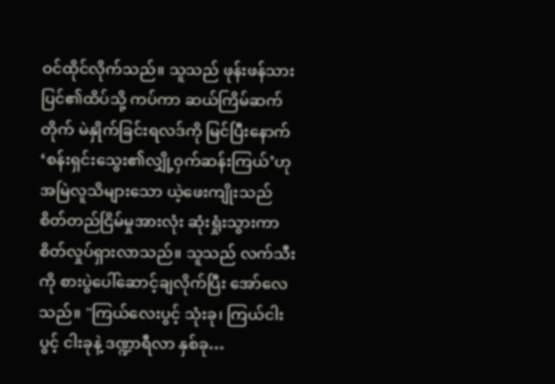ဝင်ထိုင်လိုက်သည်။ သူသည် ဖုန်းဖန်သားပြင်၏ထိပ်သို့ ကပ်ကာ ဆယ်ကြိမ်ဆက်တိုက် မဲနှိုက်ခြင်းရလဒ်ကို မြင်ပြီးနောက် ‘စန်းရှင်းသွေး၏လျှို့ဝှက်ဆန်းကြယ်’ဟု အမြဲလူသိများသော ယဲ့ဖေးကျိုးသည် စိတ်တည်ငြိမ်မှုအားလုံး ဆုံးရှုံးသွားကာ စိတ်လှုပ်ရှားလာသည်။ သူသည် လက်သီးကို စားပွဲပေါ်ဆောင့်ချလိုက်ပြီး အော်လေသည်။ "ကြယ်လေးပွင့် သုံးခု၊ ကြယ်ငါးပွင့် ငါးခုနဲ့ ဒဏ္ဍာရီလာ နှစ်ခု…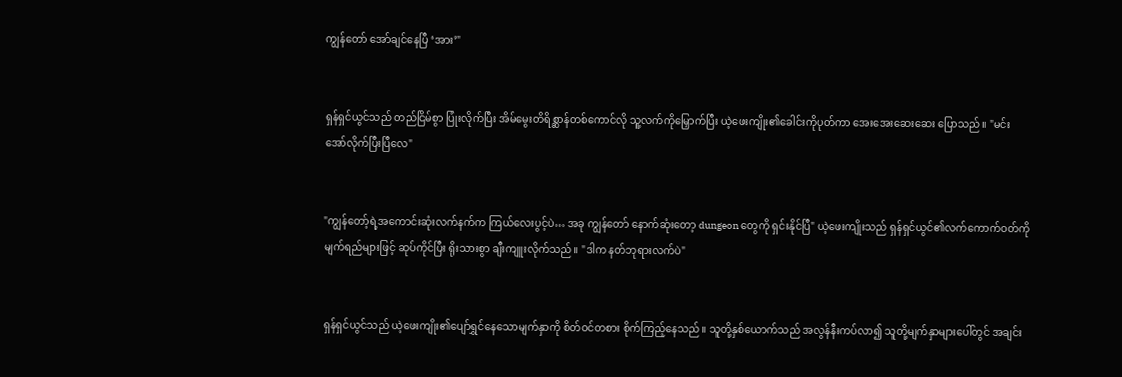ကျွန်တော် အော်ချင်နေပြီ ‘အား’"


ရှန်ရှင်ယွင်သည် တည်ငြိမ်စွာ ပြုံးလိုက်ပြီး အိမ်မွေးတိရိစ္ဆာန်တစ်ကောင်လို သူ့လက်ကိုမြှောက်ပြီး ယဲ့ဖေးကျိုး၏ခေါင်းကိုပုတ်ကာ အေးအေးဆေးဆေး ပြောသည်။ "မင်း အော်လိုက်ပြီးပြီလေ"


"ကျွန်တော့်ရဲ့အကောင်းဆုံးလက်နက်က ကြယ်လေးပွင့်ပဲ… အခု ကျွန်တော် နောက်ဆုံးတော့ dungeon တွေကို ရှင်းနိုင်ပြီ" ယဲ့ဖေးကျိုးသည် ရှန်ရှင်ယွင်၏လက်ကောက်ဝတ်ကို မျက်ရည်များဖြင့် ဆုပ်ကိုင်ပြီး ရိုးသားစွာ ချီးကျူးလိုက်သည်။ "ဒါက နတ်ဘုရားလက်ပဲ"


ရှန်ရှင်ယွင်သည် ယဲ့ဖေးကျိုး၏ပျော်ရွှင်နေသောမျက်နှာကို စိတ်ဝင်တစား စိုက်ကြည့်နေသည်။ သူတို့နှစ်ယောက်သည် အလွန်နီးကပ်လာ၍ သူတို့မျက်နှာများပေါ်တွင် အချင်း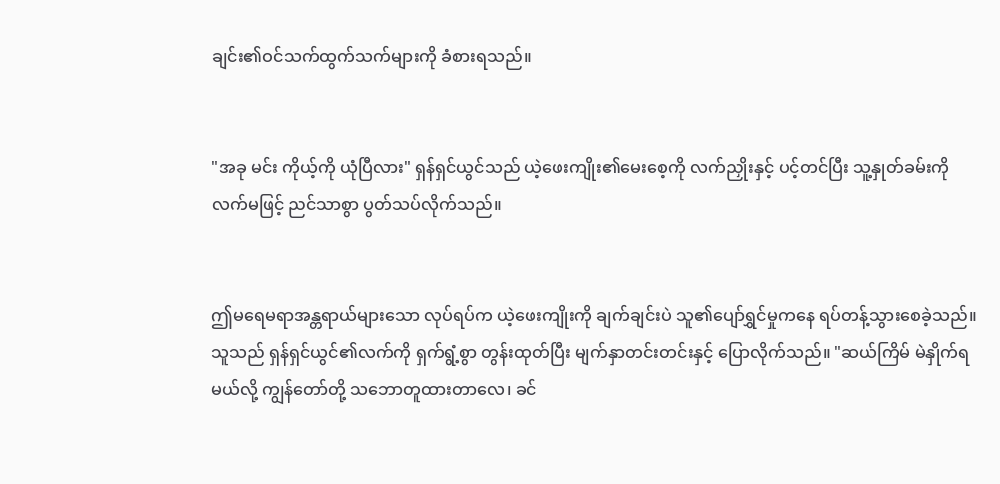ချင်း၏ဝင်သက်ထွက်သက်များကို ခံစားရသည်။


"အခု မင်း ကိုယ့်ကို ယုံပြီလား" ရှန်ရှင်ယွင်သည် ယဲ့ဖေးကျိုး၏မေးစေ့ကို လက်ညှိုးနှင့် ပင့်တင်ပြီး သူ့နှုတ်ခမ်းကို လက်မဖြင့် ညင်သာစွာ ပွတ်သပ်လိုက်သည်။


ဤမရေမရာအန္တရာယ်များသော လုပ်ရပ်က ယဲ့ဖေးကျိုးကို ချက်ချင်းပဲ သူ၏ပျော်ရွှင်မှုကနေ ရပ်တန့်သွားစေခဲ့သည်။ သူသည် ရှန်ရှင်ယွင်၏လက်ကို ရှက်ရွံ့စွာ တွန်းထုတ်ပြီး မျက်နှာတင်းတင်းနှင့် ပြောလိုက်သည်။ "ဆယ်ကြိမ် မဲနှိုက်ရမယ်လို့ ကျွန်တော်တို့ သဘောတူထားတာလေ၊ ခင်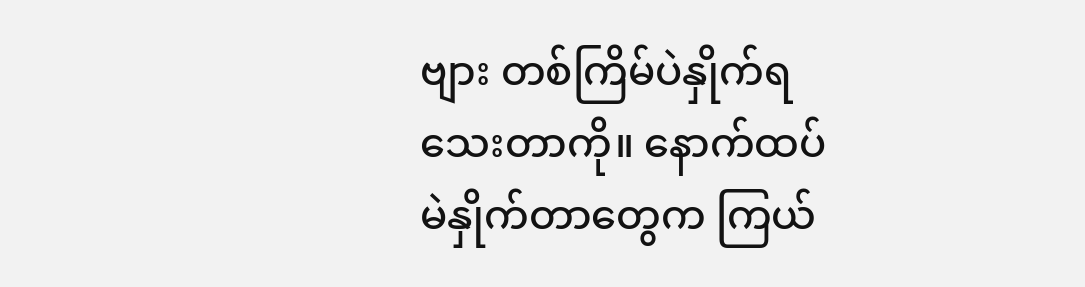ဗျား တစ်ကြိမ်ပဲနှိုက်ရသေးတာကို။ နောက်ထပ် မဲနှိုက်တာတွေက ကြယ်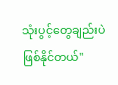သုံးပွင့်တွေချည်းပဲ ဖြစ်နိုင်တယ်"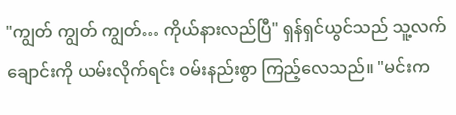"ကျွတ် ကျွတ် ကျွတ်… ကိုယ်နားလည်ပြီ" ရှန်ရှင်ယွင်သည် သူ့လက်ချောင်းကို ယမ်းလိုက်ရင်း ဝမ်းနည်းစွာ ကြည့်လေသည်။ "မင်းက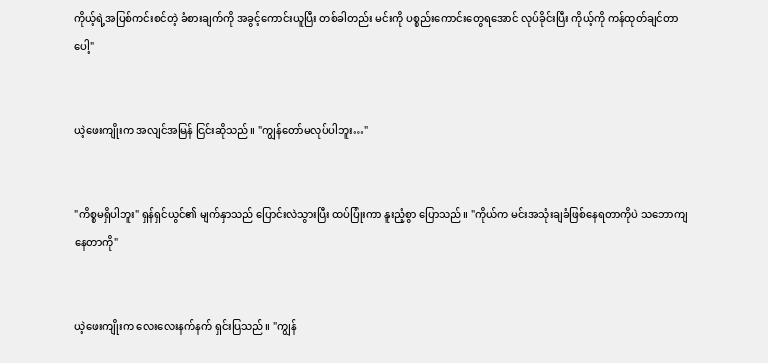ကိုယ့်ရဲ့အပြစ်ကင်းစင်တဲ့ ခံစားချက်ကို အခွင့်ကောင်းယူပြီး တစ်ခါတည်း မင်းကို ပစ္စည်းကောင်းတွေရအောင် လုပ်ခိုင်းပြီး ကိုယ့်ကို ကန်ထုတ်ချင်တာပေါ့"


ယဲ့ဖေးကျိုးက အလျင်အမြန် ငြင်းဆိုသည်။ "ကျွန်တော်မလုပ်ပါဘူး…"


"ကိစ္စမရှိပါဘူး" ရှန်ရှင်ယွင်၏ မျက်နှာသည် ပြောင်းလဲသွားပြီး ထပ်ပြုံးကာ နူးညံ့စွာ ပြောသည်။ "ကိုယ်က မင်းအသုံးချခံဖြစ်နေရတာကိုပဲ သဘောကျနေတာကို"


ယဲ့ဖေးကျိုးက လေးလေးနက်နက် ရှင်းပြသည်။ "ကျွန်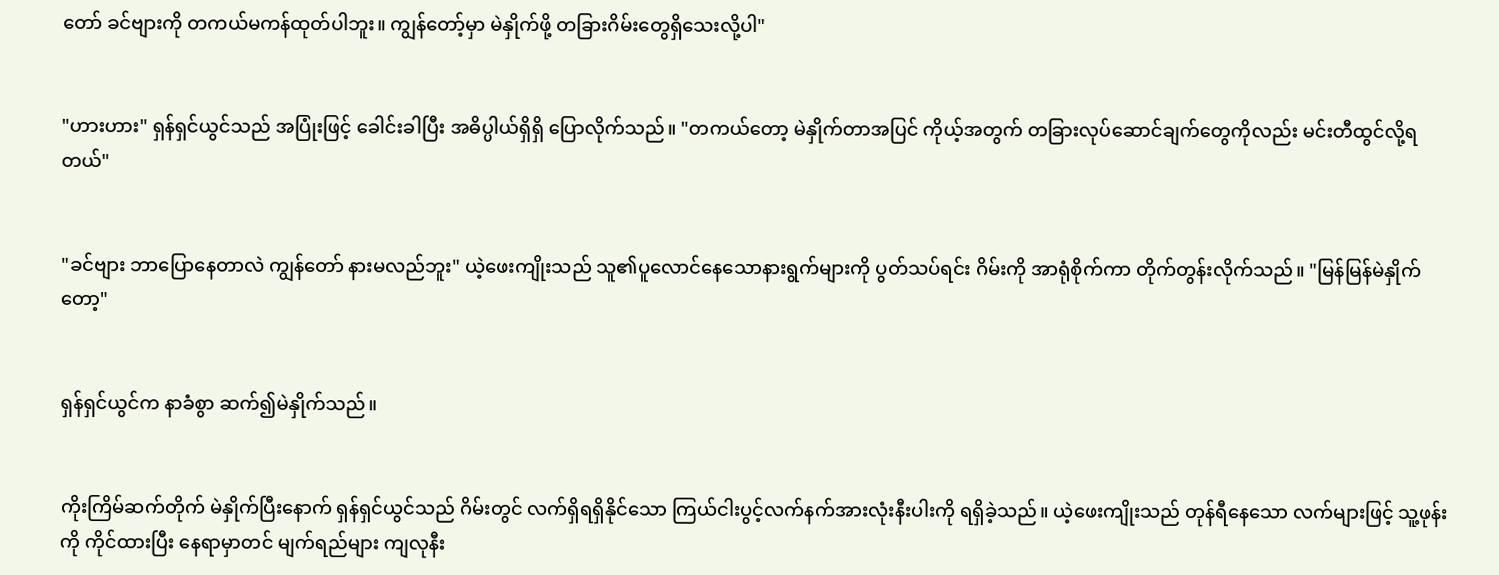တော် ခင်ဗျားကို တကယ်မကန်ထုတ်ပါဘူး။ ကျွန်တော့်မှာ မဲနှိုက်ဖို့ တခြားဂိမ်းတွေရှိသေးလို့ပါ"


"ဟားဟား" ရှန်ရှင်ယွင်သည် အပြုံးဖြင့် ခေါင်းခါပြီး အဓိပ္ပါယ်ရှိရှိ ပြောလိုက်သည်။ "တကယ်တော့ မဲနှိုက်တာအပြင် ကိုယ့်အတွက် တခြားလုပ်ဆောင်ချက်တွေကိုလည်း မင်းတီထွင်လို့ရတယ်"


"ခင်ဗျား ဘာပြောနေတာလဲ ကျွန်တော် နားမလည်ဘူး" ယဲ့ဖေးကျိုးသည် သူ၏ပူလောင်နေသောနားရွက်များကို ပွတ်သပ်ရင်း ဂိမ်းကို အာရုံစိုက်ကာ တိုက်တွန်းလိုက်သည်။ "မြန်မြန်မဲနှိုက်တော့"


ရှန်ရှင်ယွင်က နာခံစွာ ဆက်၍မဲနှိုက်သည်။


ကိုးကြိမ်ဆက်တိုက် မဲနှိုက်ပြီးနောက် ရှန်ရှင်ယွင်သည် ဂိမ်းတွင် လက်ရှိရရှိနိုင်သော ကြယ်ငါးပွင့်လက်နက်အားလုံးနီးပါးကို ရရှိခဲ့သည်။ ယဲ့ဖေးကျိုးသည် တုန်ရီနေသော လက်များဖြင့် သူ့ဖုန်းကို ကိုင်ထားပြီး နေရာမှာတင် မျက်ရည်များ ကျလုနီး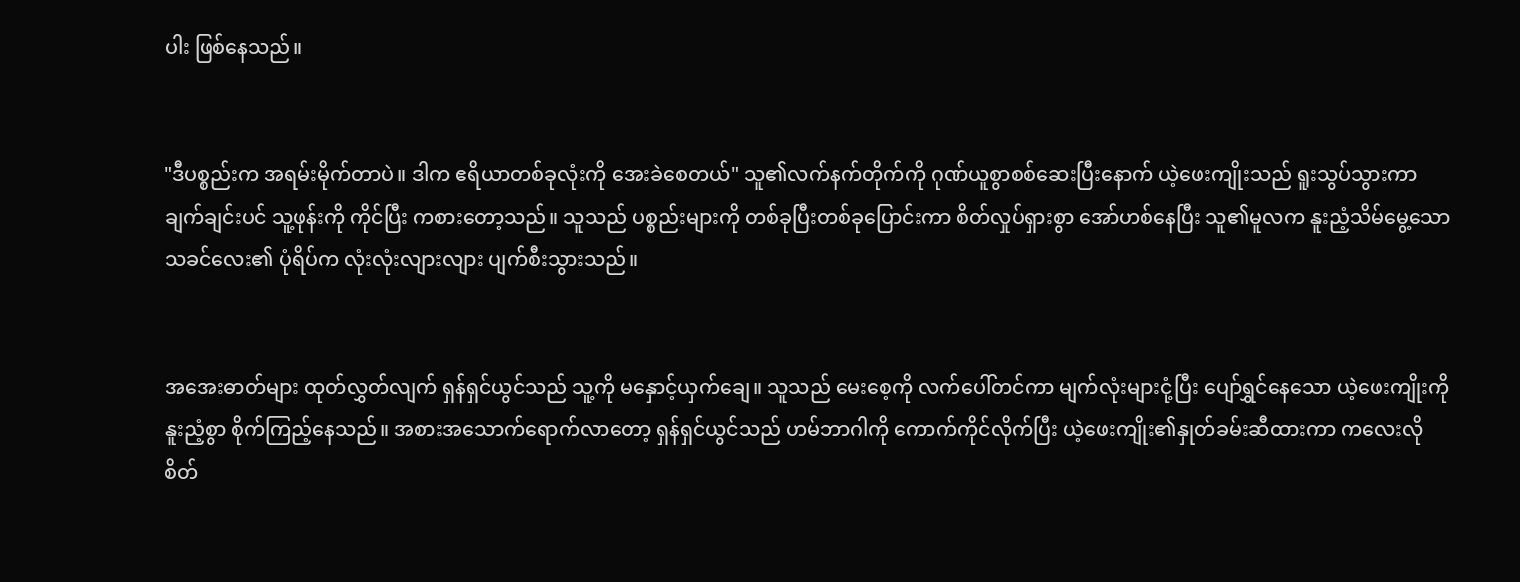ပါး ဖြစ်နေသည်။


"ဒီပစ္စည်းက အရမ်းမိုက်တာပဲ။ ဒါက ဧရိယာတစ်ခုလုံးကို အေးခဲစေတယ်" သူ၏လက်နက်တိုက်ကို ဂုဏ်ယူစွာစစ်ဆေးပြီးနောက် ယဲ့ဖေးကျိုးသည် ရူးသွပ်သွားကာ ချက်ချင်းပင် သူ့ဖုန်းကို ကိုင်ပြီး ကစားတော့သည်။ သူသည် ပစ္စည်းများကို တစ်ခုပြီးတစ်ခုပြောင်းကာ စိတ်လှုပ်ရှားစွာ အော်ဟစ်နေပြီး သူ၏မူလက နူးညံ့သိမ်မွေ့သော သခင်လေး၏ ပုံရိပ်က လုံးလုံးလျားလျား ပျက်စီးသွားသည်။


အအေးဓာတ်များ ထုတ်လွှတ်လျက် ရှန်ရှင်ယွင်သည် သူ့ကို မနှောင့်ယှက်ချေ။ သူသည် မေးစေ့ကို လက်ပေါ်တင်ကာ မျက်လုံးများငုံ့ပြီး ပျော်ရွှင်နေသော ယဲ့ဖေးကျိုးကို နူးညံ့စွာ စိုက်ကြည့်နေသည်။ အစားအသောက်ရောက်လာတော့ ရှန်ရှင်ယွင်သည် ဟမ်ဘာဂါကို ကောက်ကိုင်လိုက်ပြီး ယဲ့ဖေးကျိုး၏နှုတ်ခမ်းဆီထားကာ ကလေးလို စိတ်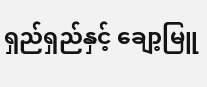ရှည်ရှည်နှင့် ချော့မြူ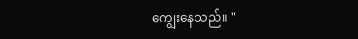ကျွေးနေသည်။ "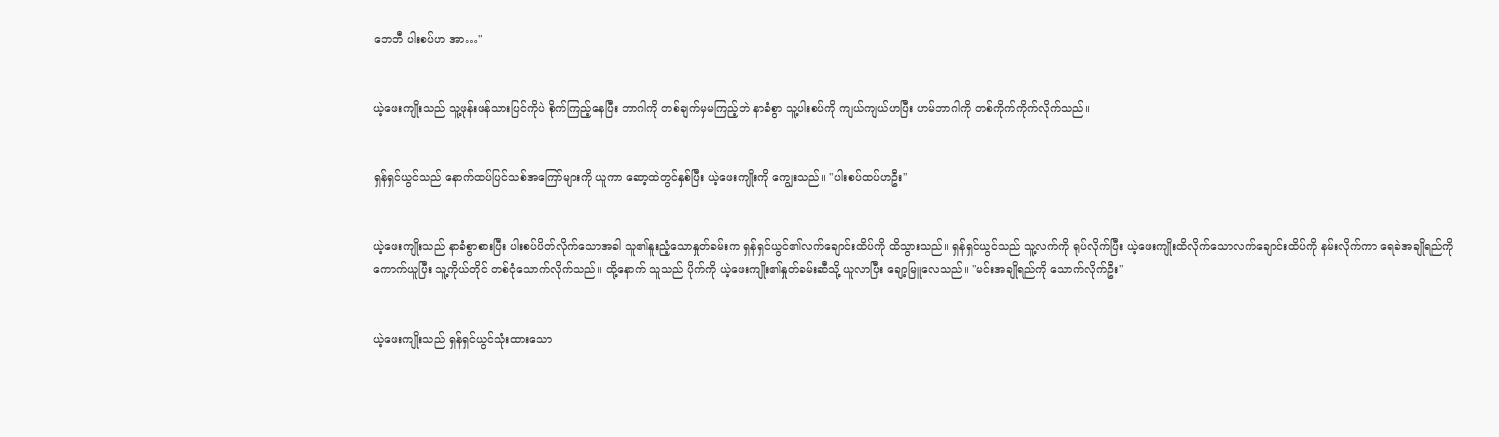ဘေဘီ ပါးစပ်ဟ အာ…"


ယဲ့ဖေးကျိုးသည် သူ့ဖုန်းဖန်သားပြင်ကိုပဲ စိုက်ကြည့်နေပြီး ဘာဂါကို တစ်ချက်မှမကြည့်ဘဲ နာခံစွာ သူ့ပါးစပ်ကို ကျယ်ကျယ်ဟပြီး ဟမ်ဘာဂါကို တစ်ကိုက်ကိုက်လိုက်သည်။


ရှန်ရှင်ယွင်သည် နောက်ထပ်ပြင်သစ်အကြော်များကို ယူကာ ဆော့ထဲတွင်နှစ်ပြီး ယဲ့ဖေးကျိုးကို ကျွေးသည်။ "ပါးစပ်ထပ်ဟဦး"


ယဲ့ဖေးကျိုးသည် နာခံစွာစားပြီး ပါးစပ်ပိတ်လိုက်သောအခါ သူ၏နူးညံ့သောနှုတ်ခမ်းက ရှန်ရှင်ယွင်၏လက်ချောင်းထိပ်ကို ထိသွားသည်။ ရှန်ရှင်ယွင်သည် သူ့လက်ကို ရုပ်လိုက်ပြီး ယဲ့ဖေးကျိုးထိလိုက်သောလက်ချောင်းထိပ်ကို နမ်းလိုက်ကာ ရေခဲအချိုရည်ကို ကောက်ယူပြီး သူ့ကိုယ်တိုင် တစ်ငုံသောက်လိုက်သည်။ ထို့နောက် သူသည် ပိုက်ကို ယဲ့ဖေးကျိုး၏နှုတ်ခမ်းဆီသို့ ယူလာပြီး ချော့မြူလေသည်။ "မင်းအချိုရည်ကို သောက်လိုက်ဦး"


ယဲ့ဖေးကျိုးသည် ရှန်ရှင်ယွင်သုံးထားသော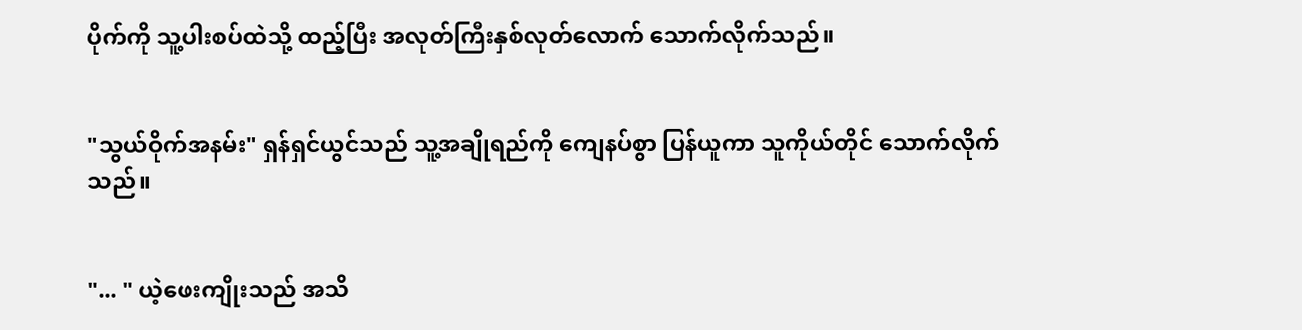ပိုက်ကို သူ့ပါးစပ်ထဲသို့ ထည့်ပြီး အလုတ်ကြီးနှစ်လုတ်လောက် သောက်လိုက်သည်။


"သွယ်ဝိုက်အနမ်း" ရှန်ရှင်ယွင်သည် သူ့အချိုရည်ကို ကျေနပ်စွာ ပြန်ယူကာ သူကိုယ်တိုင် သောက်လိုက်သည်။


"... " ယဲ့ဖေးကျိုးသည် အသိ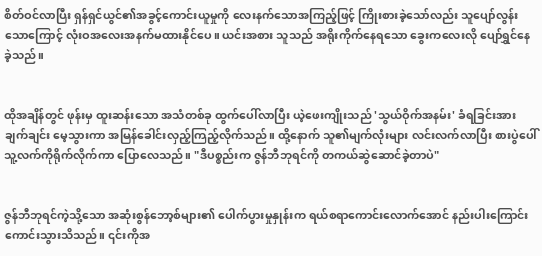စိတ်ဝင်လာပြီး ရှန်ရှင်ယွင်၏အခွင့်ကောင်းယူမှုကို လေးနက်သောအကြည့်ဖြင့် ကြိုးစားခဲ့သော်လည်း သူပျော်လွန်းသောကြောင့် လုံးဝအလေးအနက်မထားနိုင်ပေ။ ယင်းအစား သူသည် အရိုးကိုက်နေရသော ခွေးကလေးလို ပျော်ရွှင်နေခဲ့သည်။


ထိုအချိန်တွင် ဖုန်းမှ ထူးဆန်းသော အသံတစ်ခု ထွက်ပေါ်လာပြီး ယဲ့ဖေးကျိုးသည် 'သွယ်ဝိုက်အနမ်း' ခံရခြင်းအား ချက်ချင်း မေ့သွားကာ အမြန်ခေါင်းလှည့်ကြည့်လိုက်သည်။ ထို့နောက် သူ၏မျက်လုံးများ လင်းလက်လာပြီး စားပွဲပေါ် သူ့လက်ကိုရိုက်လိုက်ကာ ပြောလေသည်။ "ဒီပစ္စည်းက ဇွန်ဘီဘုရင်ကို တကယ်ဆွဲဆောင်ခဲ့တာပဲ"


ဇွန်ဘီဘုရင်ကဲ့သို့သော အဆုံးစွန်ဘော့စ်များ၏ ပေါက်ပွားမှုနှုန်းက ရယ်စရာကောင်းလောက်အောင် နည်းပါးကြောင်း ကောင်းသွားသိသည်။ ၎င်းကိုအ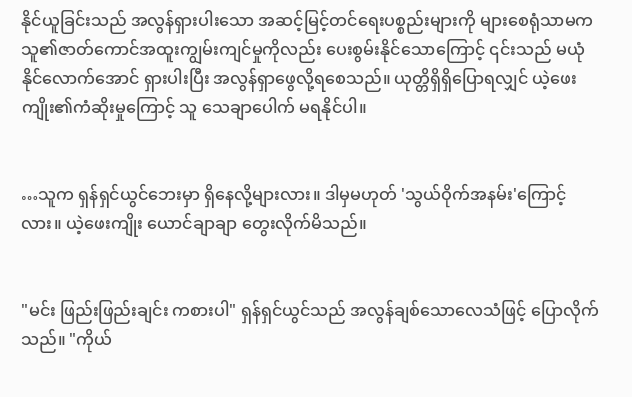နိုင်ယူခြင်းသည် အလွန်ရှားပါးသော အဆင့်မြင့်တင်ရေးပစ္စည်းများကို များစေရုံသာမက သူ၏ဇာတ်ကောင်အထူးကျွမ်းကျင်မှုကိုလည်း ပေးစွမ်းနိုင်သောကြောင့် ၎င်းသည် မယုံနိုင်လောက်အောင် ရှားပါးပြီး အလွန်ရှာဖွေလို့ရစေသည်။ ယုတ္တိရှိရှိပြောရလျှင် ယဲ့ဖေးကျိုး၏ကံဆိုးမှုကြောင့် သူ သေချာပေါက် မရနိုင်ပါ။


…သူက ရှန်ရှင်ယွင်ဘေးမှာ ရှိနေလို့များလား။ ဒါမှမဟုတ် 'သွယ်ဝိုက်အနမ်း'ကြောင့်လား။ ယဲ့ဖေးကျိုး ယောင်ချာချာ တွေးလိုက်မိသည်။


"မင်း ဖြည်းဖြည်းချင်း ကစားပါ" ရှန်ရှင်ယွင်သည် အလွန်ချစ်သောလေသံဖြင့် ပြောလိုက်သည်။ "ကိုယ်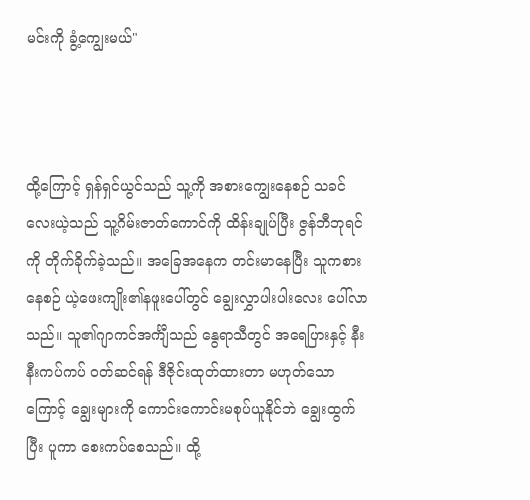မင်းကို ခွံ့ကျွေးမယ်"



ထို့ကြောင့် ရှန်ရှင်ယွင်သည် သူ့ကို အစားကျွေးနေစဉ် သခင်လေးယဲ့သည် သူ့ဂိမ်းဇာတ်ကောင်ကို ထိန်းချုပ်ပြီး ဇွန်ဘီဘုရင်ကို တိုက်ခိုက်ခဲ့သည်။ အခြေအနေက တင်းမာနေပြီး သူကစားနေစဉ် ယဲ့ဖေးကျိုး၏နဖူးပေါ်တွင် ချွေးလွှာပါးပါးလေး ပေါ်လာသည်။ သူ၏ဂျာကင်အင်္ကျီသည် နွေရာသီတွင် အရေပြားနှင့် နီးနီးကပ်ကပ် ဝတ်ဆင်ရန် ဒီဇိုင်းထုတ်ထားတာ မဟုတ်သောကြောင့် ချွေးများကို ကောင်းကောင်းမစုပ်ယူနိုင်ဘဲ ချွေးထွက်ပြီး ပူကာ စေးကပ်စေသည်။ ထို့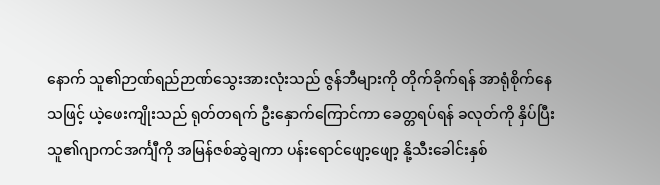နောက် သူ၏ဉာဏ်ရည်ဉာဏ်သွေးအားလုံးသည် ဇွန်ဘီများကို တိုက်ခိုက်ရန် အာရုံစိုက်နေသဖြင့် ယဲ့ဖေးကျိုးသည် ရုတ်တရက် ဦးနှောက်ကြောင်ကာ ခေတ္တရပ်ရန် ခလုတ်ကို နှိပ်ပြီး သူ၏ဂျာကင်အင်္ကျီကို အမြန်ဇစ်ဆွဲချကာ ပန်းရောင်ဖျော့ဖျော့ နို့သီးခေါင်းနှစ်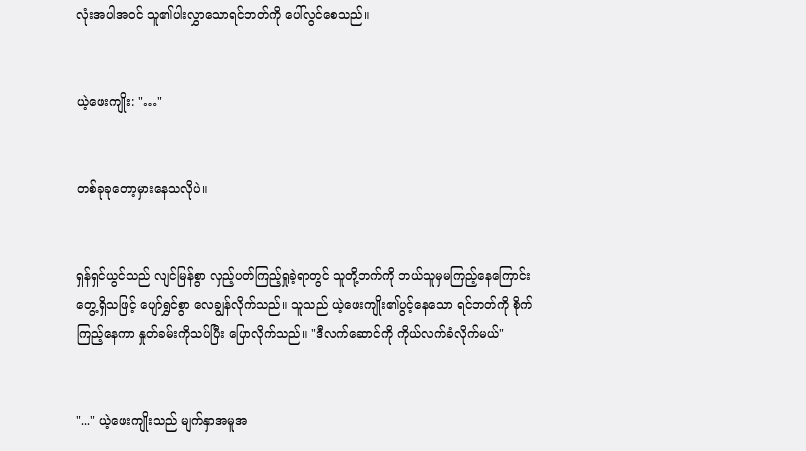လုံးအပါအဝင် သူ၏ပါးလွှာသောရင်ဘတ်ကို ပေါ်လွင်စေသည်။


ယဲ့ဖေးကျိုး: "…"


တစ်ခုခုတော့မှားနေသလိုပဲ။


ရှန်ရှင်ယွင်သည် လျင်မြန်စွာ လှည့်ပတ်ကြည့်ရှုခဲ့ရာတွင် သူတို့ဘက်ကို ဘယ်သူမှမကြည့်နေကြောင်း တွေ့ရှိသဖြင့် ပျော်ရွှင်စွာ လေချွန်လိုက်သည်။ သူသည် ယဲ့ဖေးကျိုး၏ပွင့်နေသော ရင်ဘတ်ကို စိုက်ကြည့်နေကာ နှုတ်ခမ်းကိုသပ်ပြီး ပြောလိုက်သည်။ "ဒီလက်ဆောင်ကို ကိုယ်လက်ခံလိုက်မယ်"


"..." ယဲ့ဖေးကျိုးသည် မျက်နှာအမူအ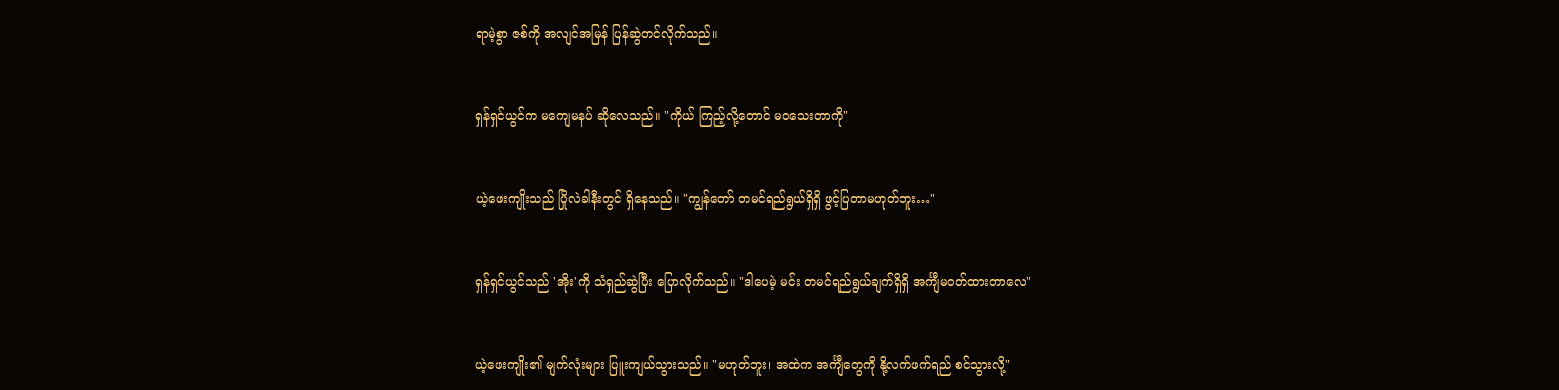ရာမဲ့စွာ ဇစ်ကို အလျင်အမြန် ပြန်ဆွဲတင်လိုက်သည်။


ရှန်ရှင်ယွင်က မကျေမနပ် ဆိုလေသည်။ "ကိုယ် ကြည့်လို့တောင် မဝသေးတာကို"


ယဲ့ဖေးကျိုးသည် ပြိုလဲခါနီးတွင် ရှိနေသည်။ "ကျွန်တော် တမင်ရည်ရွယ်ရှိရှိ ဖွင့်ပြတာမဟုတ်ဘူး…"


ရှန်ရှင်ယွင်သည် 'အိုး'ကို သံရှည်ဆွဲပြီး ပြောလိုက်သည်။ "ဒါပေမဲ့ မင်း တမင်ရည်ရွယ်ချက်ရှိရှိ အင်္ကျီမဝတ်ထားတာလေ"


ယဲ့ဖေးကျိုး၏ မျက်လုံးများ ပြူးကျယ်သွားသည်။ "မဟုတ်ဘူး၊ အထဲက အင်္ကျီတွေကို နို့လက်ဖက်ရည် စင်သွားလို့"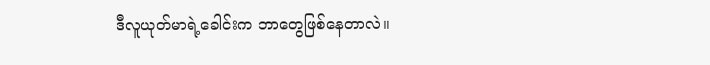ဒီလူယုတ်မာရဲ့ခေါင်းက ဘာတွေဖြစ်နေတာလဲ။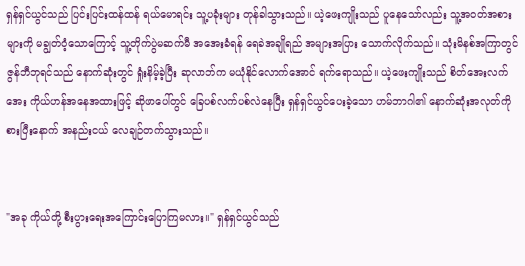ရှန်ရှင်ယွင်သည် ပြင်းပြင်းထန်ထန် ရယ်မောရင်း သူ့ပခုံးများ တုန်ခါသွားသည်။ ယဲ့ဖေးကျိုးသည် ပူနေသော်လည်း သူ့အဝတ်အစားများကို မချွတ်ဝံ့သောကြောင့် သူ့တိုက်ပွဲမဆက်မီ အအေးခံရန် ရေခဲအချိုရည် အများအပြား သောက်လိုက်သည်။ သုံးမိနစ်အကြာတွင် ဇွန်ဘီဘုရင်သည် နောက်ဆုံးတွင် ရှုံးနိမ့်ခဲ့ပြီး ဆုလာဘ်က မယုံနိုင်လောက်အောင် ရက်ရောသည်။ ယဲ့ဖေးကျိုးသည် စိတ်အေးလက်အေး ကိုယ်ဟန်အနေအထားဖြင့် ဆိုဖာပေါ်တွင် ခြေပစ်လက်ပစ်လဲနေပြီး ရှန်ရှင်ယွင်ပေးခဲ့သော ဟမ်ဘာဂါ၏ နောက်ဆုံးအလုတ်ကို စားပြီးနောက် အနည်းငယ် လေချဉ်တက်သွားသည်။


"အခု ကိုယ်တို့ စီးပွားရေးအကြောင်းပြောကြမလား။" ရှန်ရှင်ယွင်သည်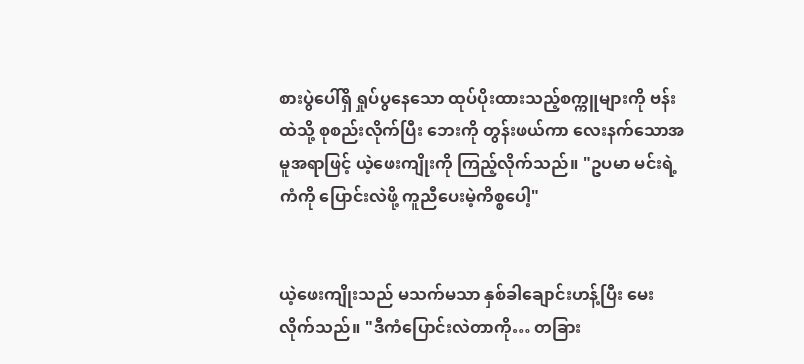စားပွဲပေါ်ရှိ ရှုပ်ပွနေသော ထုပ်ပိုးထားသည့်စက္ကူများကို ဗန်းထဲသို့ စုစည်းလိုက်ပြီး ဘေးကို တွန်းဖယ်ကာ လေးနက်သောအမူအရာဖြင့် ယဲ့ဖေးကျိုးကို ကြည့်လိုက်သည်။ "ဥပမာ မင်းရဲ့ကံကို ပြောင်းလဲဖို့ ကူညီပေးမဲ့ကိစ္စပေါ့"


ယဲ့ဖေးကျိုးသည် မသက်မသာ နှစ်ခါချောင်းဟန့်ပြီး မေးလိုက်သည်။ "ဒီကံပြောင်းလဲတာကို… တခြား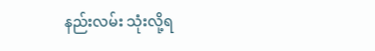နည်းလမ်း သုံးလို့ရ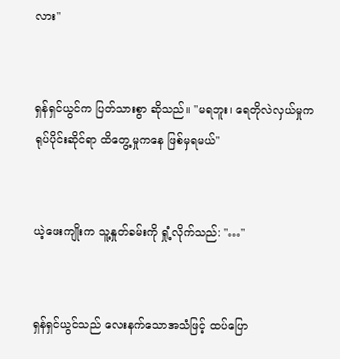လား"


ရှန်ရှင်ယွင်က ပြတ်သားစွာ ဆိုသည်။ "မရဘူး၊ ရေတိုလဲလှယ်မှုက ရုပ်ပိုင်းဆိုင်ရာ ထိတွေ့မှုကနေ ဖြစ်မှရမယ်"


ယဲ့ဖေးကျိုးက သူ့နှုတ်ခမ်းကို ရှုံ့လိုက်သည်: "…"


ရှန်ရှင်ယွင်သည် လေးနက်သောအသံဖြင့် ထပ်ပြော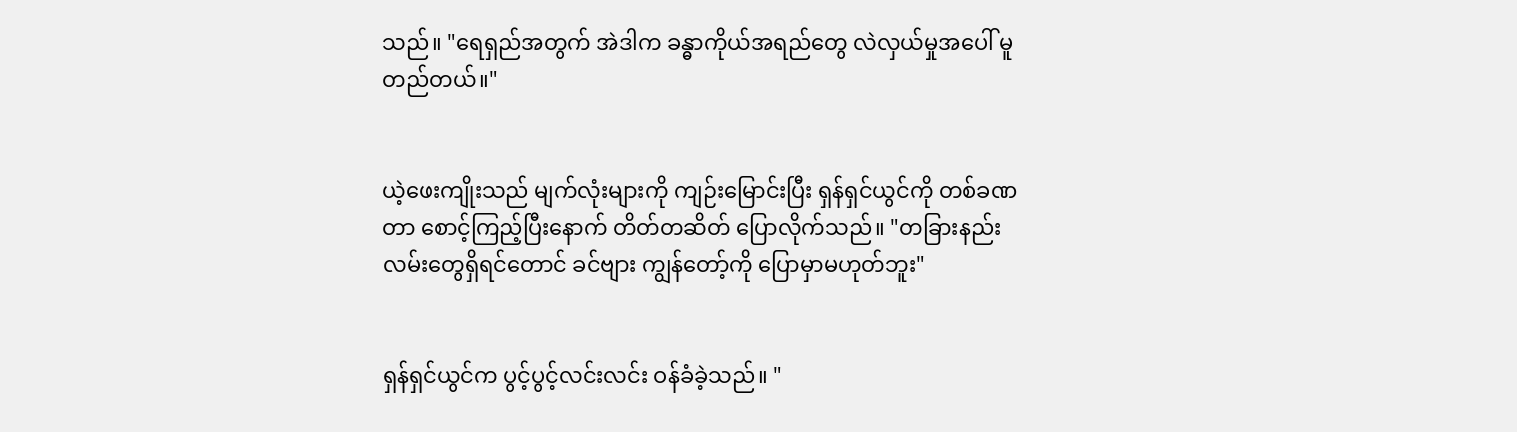သည်။ "ရေရှည်အတွက် အဲဒါက ခန္ဓာကိုယ်အရည်တွေ လဲလှယ်မှုအပေါ် မူတည်တယ်။"


ယဲ့ဖေးကျိုးသည် မျက်လုံးများကို ကျဉ်းမြောင်းပြီး ရှန်ရှင်ယွင်ကို တစ်ခဏတာ စောင့်ကြည့်ပြီးနောက် တိတ်တဆိတ် ပြောလိုက်သည်။ "တခြားနည်းလမ်းတွေရှိရင်တောင် ခင်ဗျား ကျွန်တော့်ကို ပြောမှာမဟုတ်ဘူး"


ရှန်ရှင်ယွင်က ပွင့်ပွင့်လင်းလင်း ဝန်ခံခဲ့သည်။ "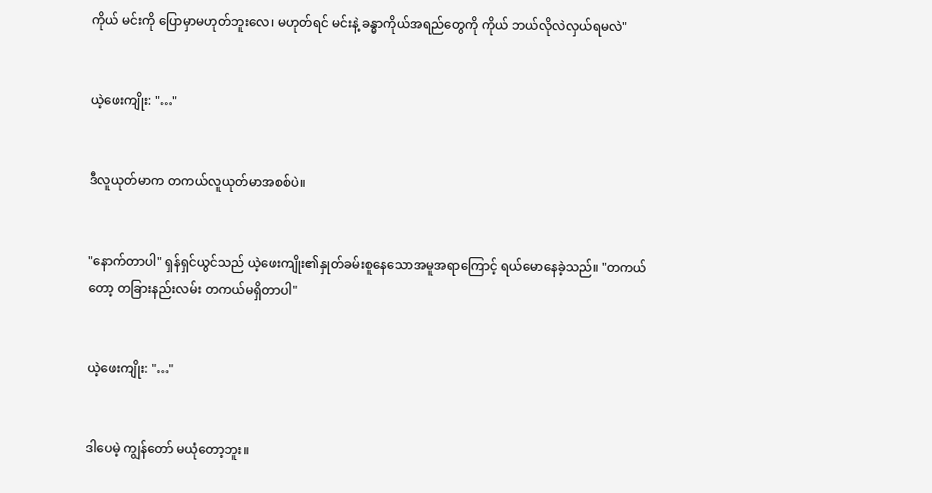ကိုယ် မင်းကို ပြောမှာမဟုတ်ဘူးလေ၊ မဟုတ်ရင် မင်းနဲ့ ခန္ဓာကိုယ်အရည်တွေကို ကိုယ် ဘယ်လိုလဲလှယ်ရမလဲ"


ယဲ့ဖေးကျိုး: "…"


ဒီလူယုတ်မာက တကယ်လူယုတ်မာအစစ်ပဲ။


"နောက်တာပါ" ရှန်ရှင်ယွင်သည် ယဲ့ဖေးကျိုး၏နှုတ်ခမ်းစူနေသောအမူအရာကြောင့် ရယ်မောနေခဲ့သည်။ "တကယ်တော့ တခြားနည်းလမ်း တကယ်မရှိတာပါ"


ယဲ့ဖေးကျိုး: "…"


ဒါပေမဲ့ ကျွန်တော် မယုံတော့ဘူး။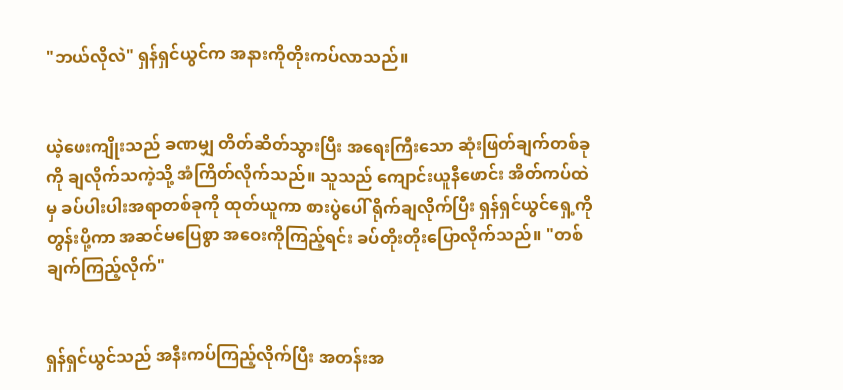"ဘယ်လိုလဲ" ရှန်ရှင်ယွင်က အနားကိုတိုးကပ်လာသည်။


ယဲ့ဖေးကျိုးသည် ခဏမျှ တိတ်ဆိတ်သွားပြီး အရေးကြီးသော ဆုံးဖြတ်ချက်တစ်ခုကို ချလိုက်သကဲ့သို့ အံကြိတ်လိုက်သည်။ သူသည် ကျောင်းယူနီဖောင်း အိတ်ကပ်ထဲမှ ခပ်ပါးပါးအရာတစ်ခုကို ထုတ်ယူကာ စားပွဲပေါ် ရိုက်ချလိုက်ပြီး ရှန်ရှင်ယွင်ရှေ့ကို တွန်းပို့ကာ အဆင်မပြေစွာ အဝေးကိုကြည့်ရင်း ခပ်တိုးတိုးပြောလိုက်သည်။ "တစ်ချက်ကြည့်လိုက်"


ရှန်ရှင်ယွင်သည် အနီးကပ်ကြည့်လိုက်ပြီး အတန်းအ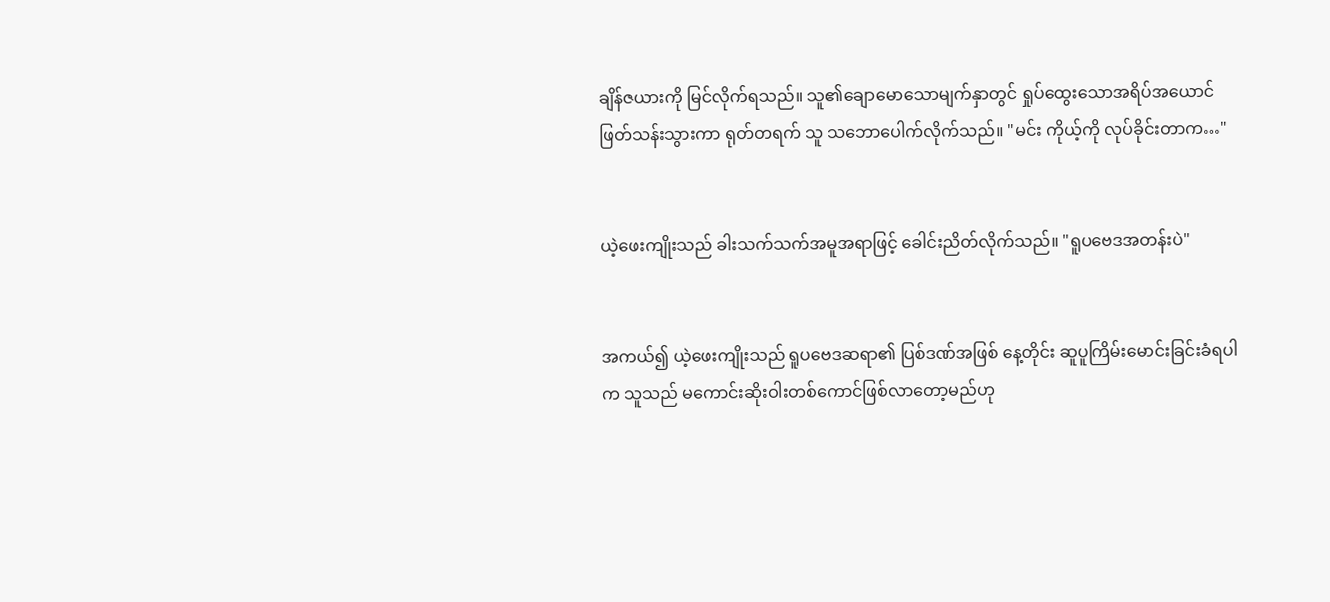ချိန်ဇယားကို မြင်လိုက်ရသည်။ သူ၏ချောမောသောမျက်နှာတွင် ရှုပ်ထွေးသောအရိပ်အယောင် ဖြတ်သန်းသွားကာ ရုတ်တရက် သူ သဘောပေါက်လိုက်သည်။ "မင်း ကိုယ့်ကို လုပ်ခိုင်းတာက…"


ယဲ့ဖေးကျိုးသည် ခါးသက်သက်အမူအရာဖြင့် ခေါင်းညိတ်လိုက်သည်။ "ရူပဗေဒအတန်းပဲ"


အကယ်၍ ယဲ့ဖေးကျိုးသည် ရူပဗေဒဆရာ၏ ပြစ်ဒဏ်အဖြစ် နေ့တိုင်း ဆူပူကြိမ်းမောင်းခြင်းခံရပါက သူသည် မကောင်းဆိုးဝါးတစ်ကောင်ဖြစ်လာတော့မည်ဟု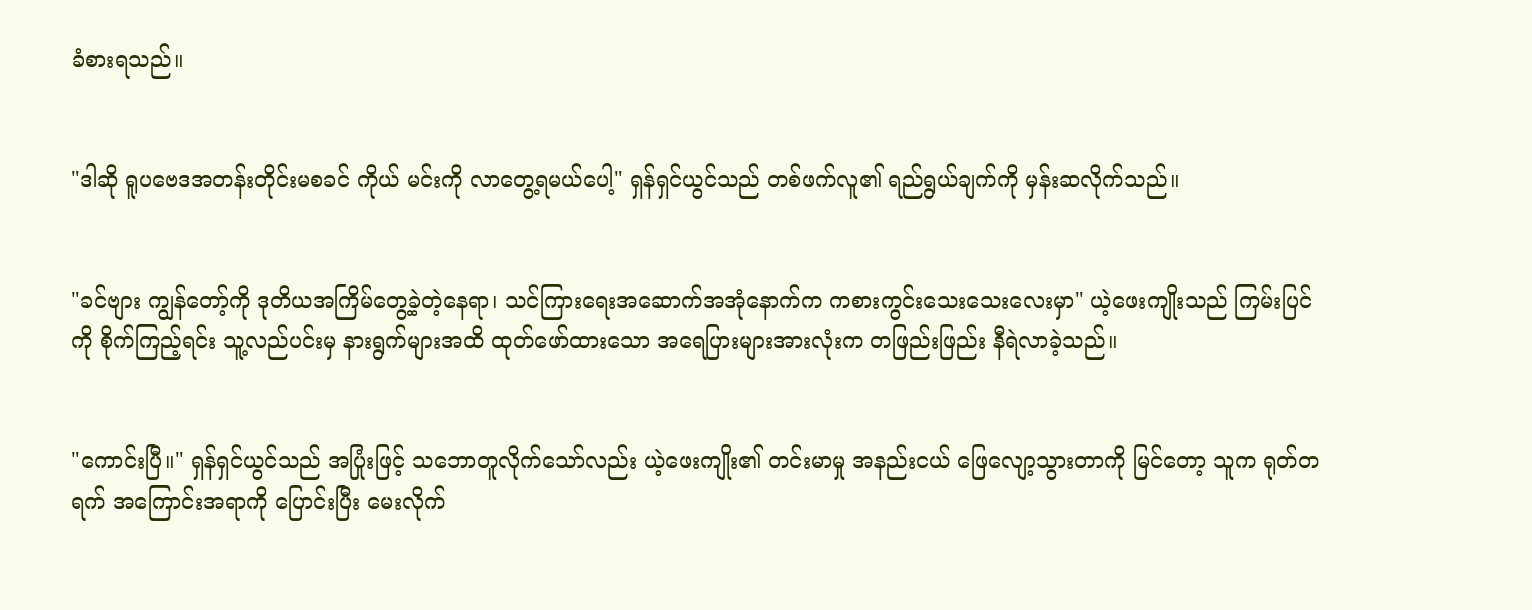ခံစားရသည်။


"ဒါဆို ရူပဗေဒအတန်းတိုင်းမစခင် ကိုယ် မင်းကို လာတွေ့ရမယ်ပေါ့" ရှန်ရှင်ယွင်သည် တစ်ဖက်လူ၏ ရည်ရွယ်ချက်ကို မှန်းဆလိုက်သည်။


"ခင်ဗျား ကျွန်တော့်ကို ဒုတိယအကြိမ်တွေ့ခဲ့တဲ့နေရာ၊ သင်ကြားရေးအဆောက်အအုံနောက်က ကစားကွင်းသေးသေးလေးမှာ" ယဲ့ဖေးကျိုးသည် ကြမ်းပြင်ကို စိုက်ကြည့်ရင်း သူ့လည်ပင်းမှ နားရွက်များအထိ ထုတ်ဖော်ထားသော အရေပြားများအားလုံးက တဖြည်းဖြည်း နီရဲလာခဲ့သည်။


"ကောင်းပြီ။" ရှန်ရှင်ယွင်သည် အပြုံးဖြင့် သဘောတူလိုက်သော်လည်း ယဲ့ဖေးကျိုး၏ တင်းမာမှု အနည်းငယ် ဖြေလျော့သွားတာကို မြင်တော့ သူက ရုတ်တရက် အကြောင်းအရာကို ပြောင်းပြီး မေးလိုက်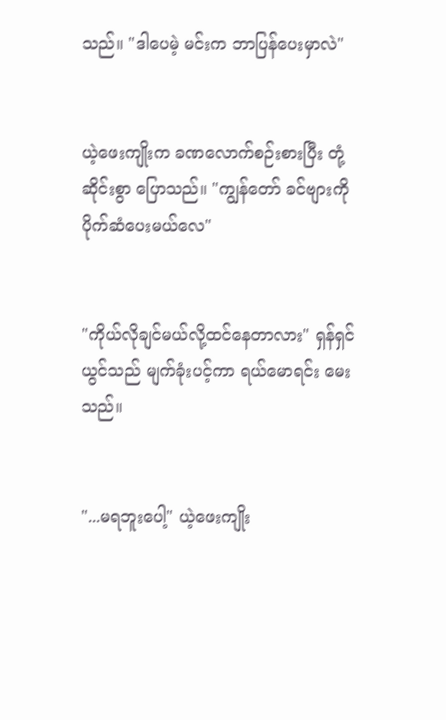သည်။ "ဒါပေမဲ့ မင်းက ဘာပြန်ပေးမှာလဲ"


ယဲ့ဖေးကျိုးက ခဏလောက်စဉ်းစားပြီး တုံ့ဆိုင်းစွာ ပြောသည်။ "ကျွန်တော် ခင်ဗျားကို ပိုက်ဆံပေးမယ်လေ"


"ကိုယ်လိုချင်မယ်လို့ထင်နေတာလား" ရှန်ရှင်ယွင်သည် မျက်ခုံးပင့်ကာ ရယ်မောရင်း မေးသည်။


"...မရဘူးပေါ့" ယဲ့ဖေးကျိုး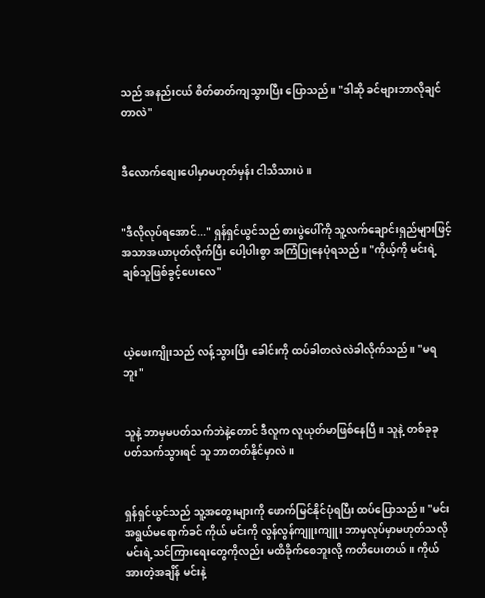သည် အနည်းငယ် စိတ်ဓာတ်ကျသွားပြီး ပြောသည်။ "ဒါဆို ခင်ဗျားဘာလိုချင်တာလဲ"


ဒီလောက်စျေးပေါမှာမဟုတ်မှန်း ငါသိသားပဲ။


"ဒီလိုလုပ်ရအောင်..." ရှန်ရှင်ယွင်သည် စားပွဲပေါ်ကို သူ့လက်ချောင်းရှည်များဖြင့် အသာအယာပုတ်လိုက်ပြီး ပေါ့ပါးစွာ အကြံပြုနေပုံရသည်။ "ကိုယ့်ကို မင်းရဲ့ချစ်သူဖြစ်ခွင့်ပေးလေ"



ယဲ့ဖေးကျိုးသည် လန့်သွားပြီး ခေါင်းကို ထပ်ခါတလဲလဲခါလိုက်သည်။ "မရဘူး"


သူနဲ့ ဘာမှမပတ်သက်ဘဲနဲ့တောင် ဒီလူက လူယုတ်မာဖြစ်နေပြီ။ သူနဲ့ တစ်ခုခုပတ်သက်သွားရင် သူ ဘာတတ်နိုင်မှာလဲ။


ရှန်ရှင်ယွင်သည် သူ့အတွေးများကို ဖောက်မြင်နိုင်ပုံရပြီး ထပ်ပြောသည်။ "မင်း အရွယ်မရောက်ခင် ကိုယ် မင်းကို လွန်လွန်ကျူးကျူး ဘာမှလုပ်မှာမဟုတ်သလို မင်းရဲ့သင်ကြားရေးတွေကိုလည်း မထိခိုက်စေဘူးလို့ ကတိပေးတယ်။ ကိုယ်အားတဲ့အချိန် မင်းနဲ့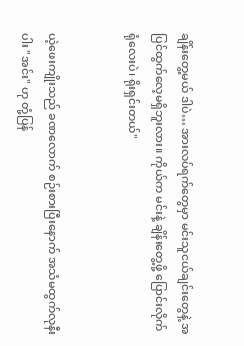ချိန်းတွေ့မယ် ဒါပဲ… အားလပ်ရက်တွေမှာ မင်းသူငယ်ချင်းတွေနဲ့ အပြင်ထွက်လေ့မရှိဘူးလား။ ကိုယ်က မင်းနဲ့ ချိန်းတွေ့ဖို့ ပြောင်းလိုက်ရုံလေးပဲ၊ ရိုးရှင်းတယ်"


ယဲ့ဖေးကျိုးသည် ခဏလောက် စဉ်းစားပြီးနောက် အသံမထွက်လုနီးပါး "အင်း" ဟု တုံ့ပြန်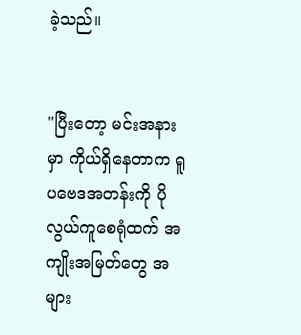ခဲ့သည်။


"ပြီးတော့ မင်းအနားမှာ ကိုယ်ရှိနေတာက ရူပဗေဒအတန်းကို ပိုလွယ်ကူစေရုံထက် အကျိုးအမြတ်တွေ အများ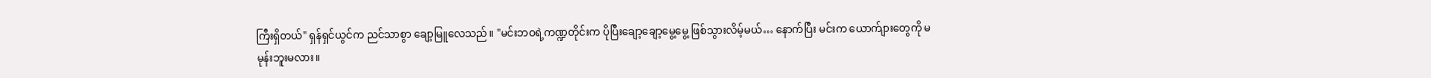ကြီးရှိတယ်" ရှန်ရှင်ယွင်က ညင်သာစွာ ချော့မြူလေသည်။ "မင်းဘဝရဲ့ကဏ္ဍတိုင်းက ပိုပြီးချော့ချော့မွေ့မွေ့ ဖြစ်သွားလိမ့်မယ်… နောက်ပြီး မင်းက ယောက်ျားတွေကို မမုန်းဘူးမလား။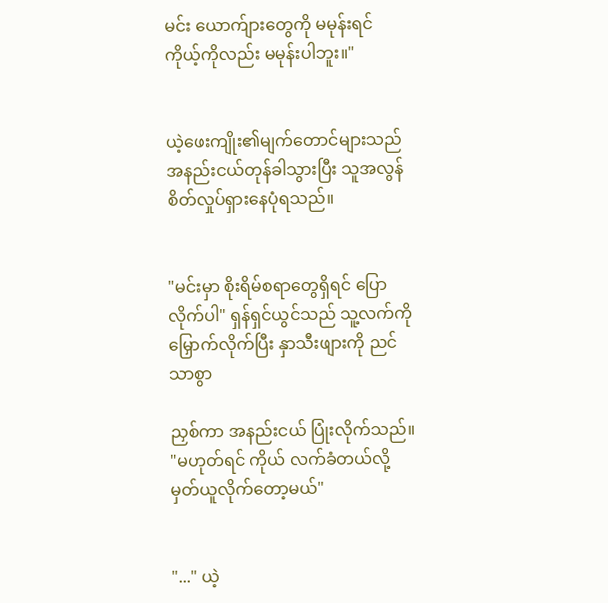မင်း ယောက်ျားတွေကို မမုန်းရင် ကိုယ့်ကိုလည်း မမုန်းပါဘူး။"


ယဲ့ဖေးကျိုး၏မျက်တောင်များသည် အနည်းငယ်တုန်ခါသွားပြီး သူအလွန်စိတ်လှုပ်ရှားနေပုံရသည်။


"မင်းမှာ စိုးရိမ်စရာတွေရှိရင် ပြောလိုက်ပါ" ရှန်ရှင်ယွင်သည် သူ့လက်ကို မြှောက်လိုက်ပြီး နှာသီးဖျားကို ညင်သာစွာ

ညှစ်ကာ အနည်းငယ် ပြုံးလိုက်သည်။ "မဟုတ်ရင် ကိုယ် လက်ခံတယ်လို့ မှတ်ယူလိုက်တော့မယ်"


"..." ယဲ့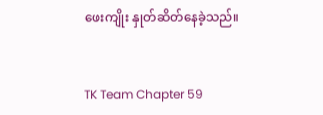ဖေးကျိုး နှုတ်ဆိတ်နေခဲ့သည်။


TK Team Chapter 59